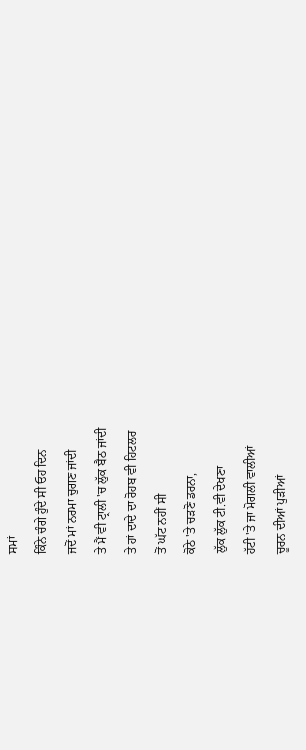ਸਮਾਂ
ਕਿੰਨੇ ਚੰਗੇ ਹੁੰਦੇ ਸੀ ਓਹ ਦਿਨ
ਜਦੋਂ ਮਾਂ ਨਰਮਾ ਚੁਗਣ ਜਾਂਦੀ
ਤੇ ਮੈਂ ਵੀ ਟ੍ਰਾਲੀ 'ਚ ਲੁੱਕ ਬੈਠ ਜਾਂਦੀ
ਤੇ ਹਾਂ ਦਾਦੇ ਦਾ ਰੋਹਬ ਵੀ ਹਿਟਲਰ
ਤੋਂ ਘੱਟ ਨਹੀਂ ਸੀ
ਕੋਠੇ 'ਤੇ ਚੜਣੋ ਡਰਨਾ,
ਲੁੱਕ ਲੁੱਕ ਟੀ.ਵੀ ਦੇਖਣਾ
ਹੱਟੀ 'ਤੇ ਜਾ ਮੋਗਲੀ ਵਾਲੀਆਂ
ਚੂਰਨ ਦੀਆਂ ਪੁੜੀਆਂ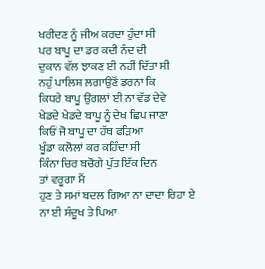ਖਰੀਦਣ ਨੂੰ ਜੀਅ ਕਰਦਾ ਹੁੰਦਾ ਸੀ
ਪਰ ਬਾਪੂ ਦਾ ਡਰ ਕਦੀ ਨੰਦ ਦੀ
ਦੁਕਾਨ ਵੱਲ ਝਾਕਣ ਈ ਨਹੀਂ ਦਿੱਤਾ ਸੀ
ਨਹੁੰ ਪਾਲਿਸ਼ ਲਗਾਉਣੋਂ ਡਰਨਾ ਕਿ
ਕਿਧਰੇ ਬਾਪੂ ਉਂਗਲਾਂ ਈ ਨਾ ਵੱਡ ਦੇਵੇ
ਖੇਡਦੇ ਖੇਡਦੇ ਬਾਪੂ ਨੂੰ ਦੇਖ ਛਿਪ ਜਾਣਾ
ਕਿਓਂ ਜੋ ਬਾਪੂ ਦਾ ਹੱਥ ਫੜਿਆ
ਖੂੰਡਾ ਕਲੋਲਾਂ ਕਰ ਕਹਿੰਦਾ ਸੀ
ਕਿੰਨਾ ਚਿਰ ਬਚੋਗੇ ਪੁੱਤ ਇੱਕ ਦਿਨ
ਤਾਂ ਵਰੂਗਾ ਮੈਂ
ਹੁਣ ਤੇ ਸਮਾਂ ਬਦਲ ਗਿਆ ਨਾ ਦਾਦਾ ਰਿਹਾ ਏ
ਨਾ ਈ ਸੰਦੂਖ ਤੇ ਪਿਆ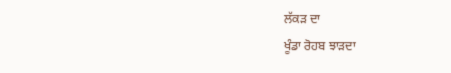ਲੱਕੜ ਦਾ
ਖੂੰਡਾ ਰੋਹਬ ਝਾੜਦਾ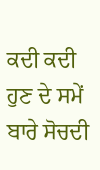ਕਦੀ ਕਦੀ ਹੁਣ ਦੇ ਸਮੇਂ ਬਾਰੇ ਸੋਚਦੀ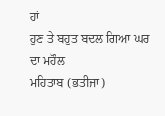ਹਾਂ
ਹੁਣ ਤੇ ਬਹੁਤ ਬਦਲ ਗਿਆ ਘਰ ਦਾ ਮਹੌਲ
ਮਹਿਤਾਬ (ਭਤੀਜਾ)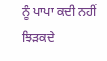ਨੂੰ ਪਾਪਾ ਕਦੀ ਨਹੀਂ ਝਿੜਕਦੇ